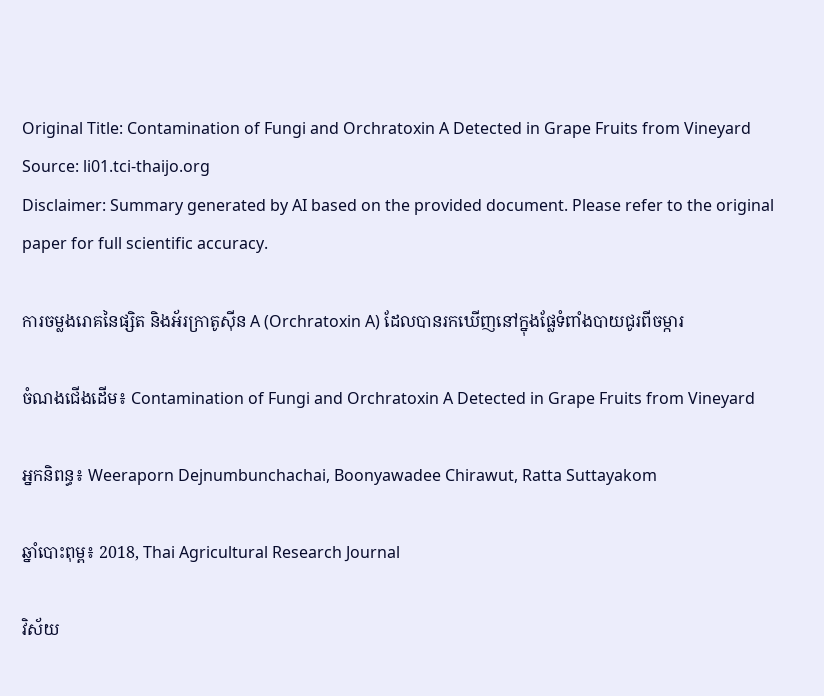Original Title: Contamination of Fungi and Orchratoxin A Detected in Grape Fruits from Vineyard
Source: li01.tci-thaijo.org
Disclaimer: Summary generated by AI based on the provided document. Please refer to the original paper for full scientific accuracy.

ការចម្លងរោគនៃផ្សិត និងអ័រក្រាតូស៊ីន A (Orchratoxin A) ដែលបានរកឃើញនៅក្នុងផ្លែទំពាំងបាយជូរពីចម្ការ

ចំណងជើងដើម៖ Contamination of Fungi and Orchratoxin A Detected in Grape Fruits from Vineyard

អ្នកនិពន្ធ៖ Weeraporn Dejnumbunchachai, Boonyawadee Chirawut, Ratta Suttayakom

ឆ្នាំបោះពុម្ព៖ 2018, Thai Agricultural Research Journal

វិស័យ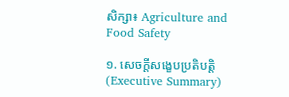សិក្សា៖ Agriculture and Food Safety

១. សេចក្តីសង្ខេបប្រតិបត្តិ (Executive Summary)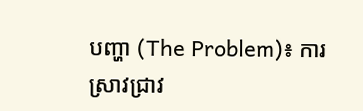បញ្ហា (The Problem)៖ ការស្រាវជ្រាវ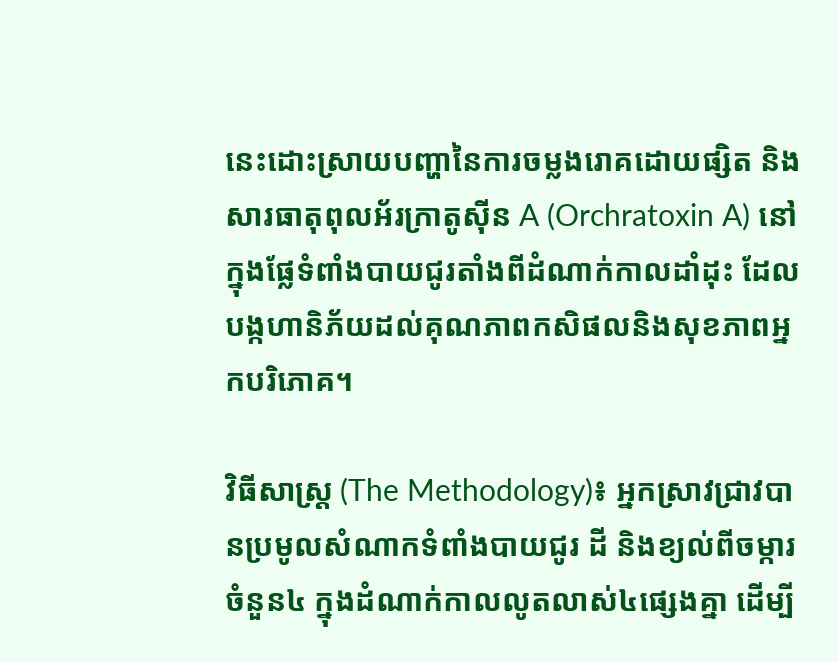នេះដោះស្រាយបញ្ហានៃការចម្លងរោគដោយផ្សិត និងសារធាតុពុលអ័រក្រាតូស៊ីន A (Orchratoxin A) នៅក្នុងផ្លែទំពាំងបាយជូរតាំងពីដំណាក់កាលដាំដុះ ដែលបង្កហានិភ័យដល់គុណភាពកសិផលនិងសុខភាពអ្នកបរិភោគ។

វិធីសាស្ត្រ (The Methodology)៖ អ្នកស្រាវជ្រាវបានប្រមូលសំណាកទំពាំងបាយជូរ ដី និងខ្យល់ពីចម្ការចំនួន៤ ក្នុងដំណាក់កាលលូតលាស់៤ផ្សេងគ្នា ដើម្បី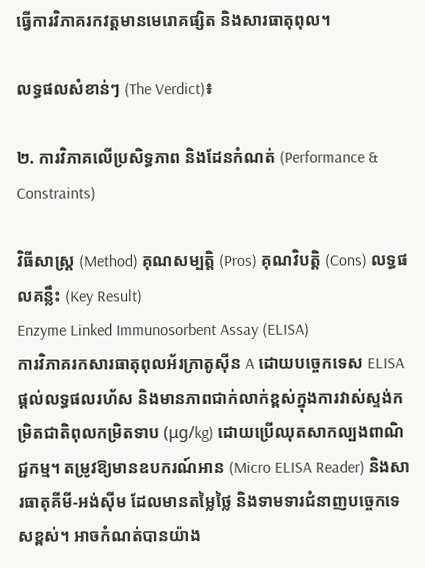ធ្វើការវិភាគរកវត្តមានមេរោគផ្សិត និងសារធាតុពុល។

លទ្ធផលសំខាន់ៗ (The Verdict)៖

២. ការវិភាគលើប្រសិទ្ធភាព និងដែនកំណត់ (Performance & Constraints)

វិធីសាស្ត្រ (Method) គុណសម្បត្តិ (Pros) គុណវិបត្តិ (Cons) លទ្ធផលគន្លឹះ (Key Result)
Enzyme Linked Immunosorbent Assay (ELISA)
ការវិភាគរកសារធាតុពុលអ័រក្រាតូស៊ីន A ដោយបច្ចេកទេស ELISA
ផ្តល់លទ្ធផលរហ័ស និងមានភាពជាក់លាក់ខ្ពស់ក្នុងការវាស់ស្ទង់កម្រិតជាតិពុលកម្រិតទាប (μg/kg) ដោយប្រើឈុតសាកល្បងពាណិជ្ជកម្ម។ តម្រូវឱ្យមានឧបករណ៍អាន (Micro ELISA Reader) និងសារធាតុគីមី-អង់ស៊ីម ដែលមានតម្លៃថ្លៃ និងទាមទារជំនាញបច្ចេកទេសខ្ពស់។ អាចកំណត់បានយ៉ាង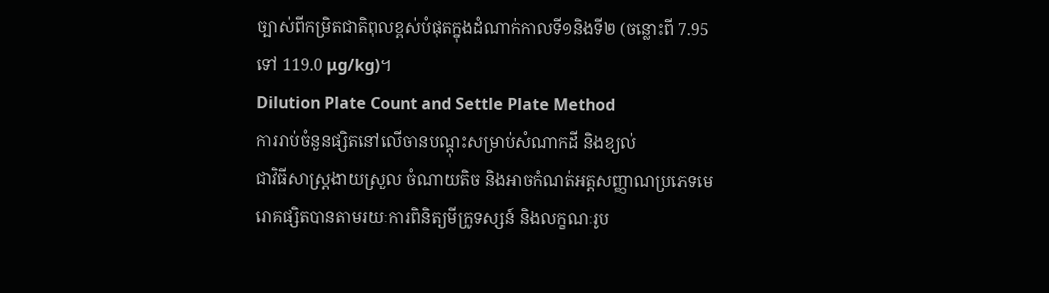ច្បាស់ពីកម្រិតជាតិពុលខ្ពស់បំផុតក្នុងដំណាក់កាលទី១និងទី២ (ចន្លោះពី 7.95 ទៅ 119.0 μg/kg)។
Dilution Plate Count and Settle Plate Method
ការរាប់ចំនួនផ្សិតនៅលើចានបណ្ដុះសម្រាប់សំណាកដី និងខ្យល់
ជាវិធីសាស្ត្រងាយស្រួល ចំណាយតិច និងអាចកំណត់អត្តសញ្ញាណប្រភេទមេរោគផ្សិតបានតាមរយៈការពិនិត្យមីក្រូទស្សន៍ និងលក្ខណៈរូប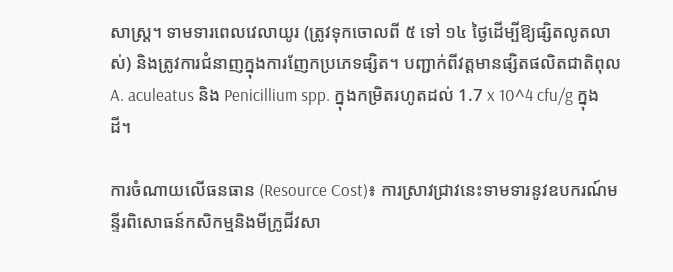សាស្ត្រ។ ទាមទារពេលវេលាយូរ (ត្រូវទុកចោលពី ៥ ទៅ ១៤ ថ្ងៃដើម្បីឱ្យផ្សិតលូតលាស់) និងត្រូវការជំនាញក្នុងការញែកប្រភេទផ្សិត។ បញ្ជាក់ពីវត្តមានផ្សិតផលិតជាតិពុល A. aculeatus និង Penicillium spp. ក្នុងកម្រិតរហូតដល់ 1.7 x 10^4 cfu/g ក្នុងដី។

ការចំណាយលើធនធាន (Resource Cost)៖ ការស្រាវជ្រាវនេះទាមទារនូវឧបករណ៍មន្ទីរពិសោធន៍កសិកម្មនិងមីក្រូជីវសា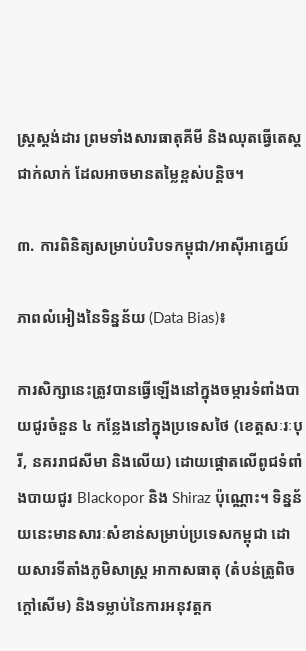ស្ត្រស្តង់ដារ ព្រមទាំងសារធាតុគីមី និងឈុតធ្វើតេស្តជាក់លាក់ ដែលអាចមានតម្លៃខ្ពស់បន្តិច។

៣. ការពិនិត្យសម្រាប់បរិបទកម្ពុជា/អាស៊ីអាគ្នេយ៍

ភាពលំអៀងនៃទិន្នន័យ (Data Bias)៖

ការសិក្សានេះត្រូវបានធ្វើឡើងនៅក្នុងចម្ការទំពាំងបាយជូរចំនួន ៤ កន្លែងនៅក្នុងប្រទេសថៃ (ខេត្តសៈរៈបុរី, នគររាជសីមា និងលើយ) ដោយផ្ដោតលើពូជទំពាំងបាយជូរ Blackopor និង Shiraz ប៉ុណ្ណោះ។ ទិន្នន័យនេះមានសារៈសំខាន់សម្រាប់ប្រទេសកម្ពុជា ដោយសារទីតាំងភូមិសាស្ត្រ អាកាសធាតុ (តំបន់ត្រូពិចក្តៅសើម) និងទម្លាប់នៃការអនុវត្តក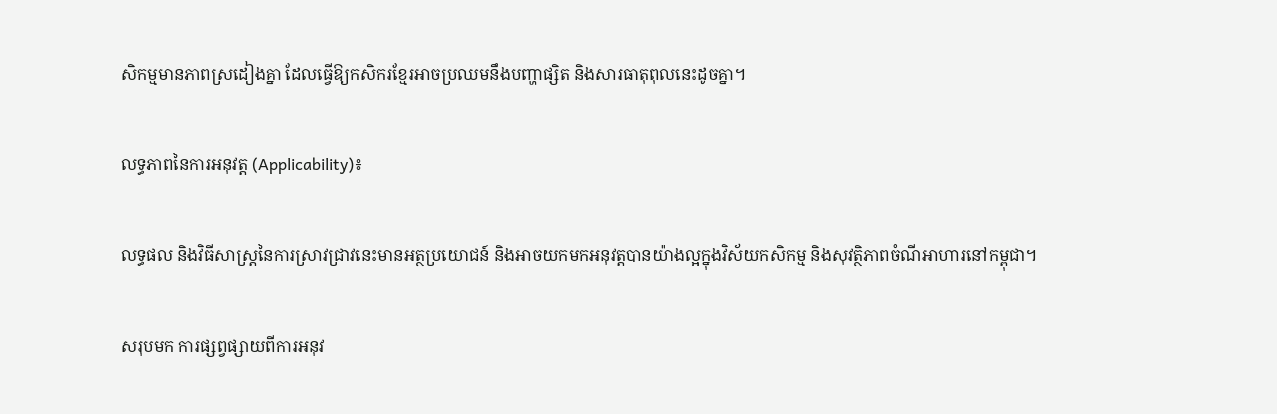សិកម្មមានភាពស្រដៀងគ្នា ដែលធ្វើឱ្យកសិករខ្មែរអាចប្រឈមនឹងបញ្ហាផ្សិត និងសារធាតុពុលនេះដូចគ្នា។

លទ្ធភាពនៃការអនុវត្ត (Applicability)៖

លទ្ធផល និងវិធីសាស្ត្រនៃការស្រាវជ្រាវនេះមានអត្ថប្រយោជន៍ និងអាចយកមកអនុវត្តបានយ៉ាងល្អក្នុងវិស័យកសិកម្ម និងសុវត្ថិភាពចំណីអាហារនៅកម្ពុជា។

សរុបមក ការផ្សព្វផ្សាយពីការអនុវ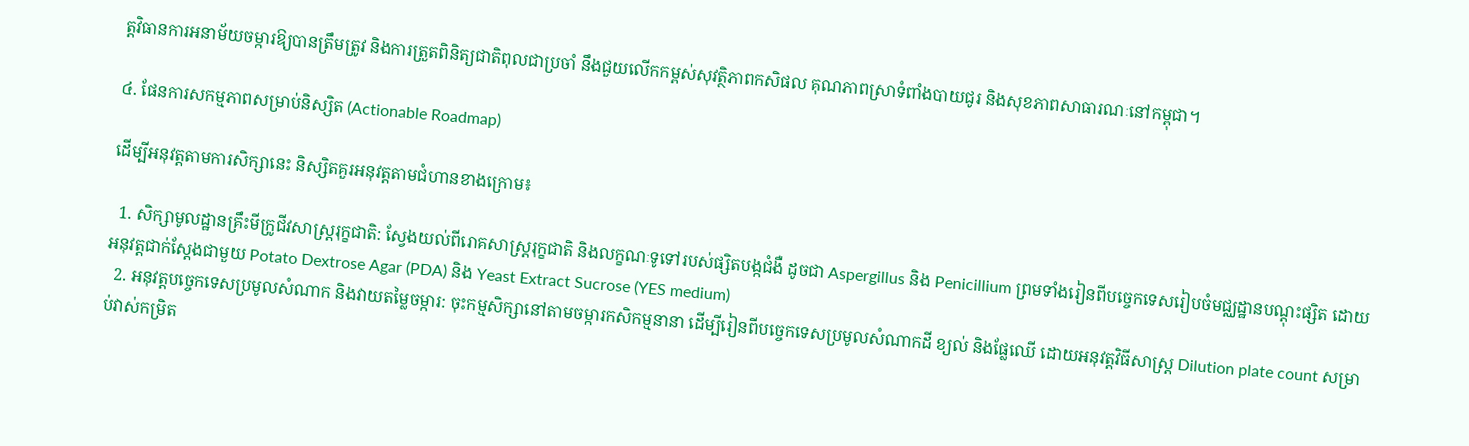ត្តវិធានការអនាម័យចម្ការឱ្យបានត្រឹមត្រូវ និងការត្រួតពិនិត្យជាតិពុលជាប្រចាំ នឹងជួយលើកកម្ពស់សុវត្ថិភាពកសិផល គុណភាពស្រាទំពាំងបាយជូរ និងសុខភាពសាធារណៈនៅកម្ពុជា។

៤. ផែនការសកម្មភាពសម្រាប់និស្សិត (Actionable Roadmap)

ដើម្បីអនុវត្តតាមការសិក្សានេះ និស្សិតគួរអនុវត្តតាមជំហានខាងក្រោម៖

  1. សិក្សាមូលដ្ឋានគ្រឹះមីក្រូជីវសាស្ត្ររុក្ខជាតិ: ស្វែងយល់ពីរោគសាស្ត្ររុក្ខជាតិ និងលក្ខណៈទូទៅរបស់ផ្សិតបង្កជំងឺ ដូចជា Aspergillus និង Penicillium ព្រមទាំងរៀនពីបច្ចេកទេសរៀបចំមជ្ឈដ្ឋានបណ្ដុះផ្សិត ដោយអនុវត្តជាក់ស្តែងជាមួយ Potato Dextrose Agar (PDA) និង Yeast Extract Sucrose (YES medium)
  2. អនុវត្តបច្ចេកទេសប្រមូលសំណាក និងវាយតម្លៃចម្ការ: ចុះកម្មសិក្សានៅតាមចម្ការកសិកម្មនានា ដើម្បីរៀនពីបច្ចេកទេសប្រមូលសំណាកដី ខ្យល់ និងផ្លែឈើ ដោយអនុវត្តវិធីសាស្ត្រ Dilution plate count សម្រាប់វាស់កម្រិត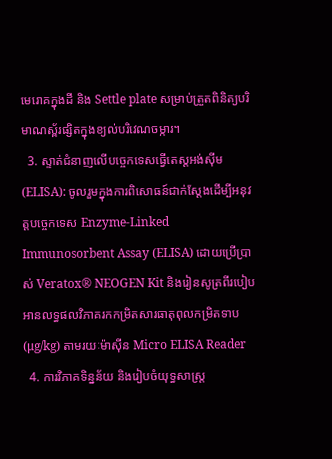មេរោគក្នុងដី និង Settle plate សម្រាប់ត្រួតពិនិត្យបរិមាណស្ព័រផ្សិតក្នុងខ្យល់បរិវេណចម្ការ។
  3. ស្ទាត់ជំនាញលើបច្ចេកទេសធ្វើតេស្តអង់ស៊ីម (ELISA): ចូលរួមក្នុងការពិសោធន៍ជាក់ស្តែងដើម្បីអនុវត្តបច្ចេកទេស Enzyme-Linked Immunosorbent Assay (ELISA) ដោយប្រើប្រាស់ Veratox® NEOGEN Kit និងរៀនសូត្រពីរបៀបអានលទ្ធផលវិភាគរកកម្រិតសារធាតុពុលកម្រិតទាប (μg/kg) តាមរយៈម៉ាស៊ីន Micro ELISA Reader
  4. ការវិភាគទិន្នន័យ និងរៀបចំយុទ្ធសាស្ត្រ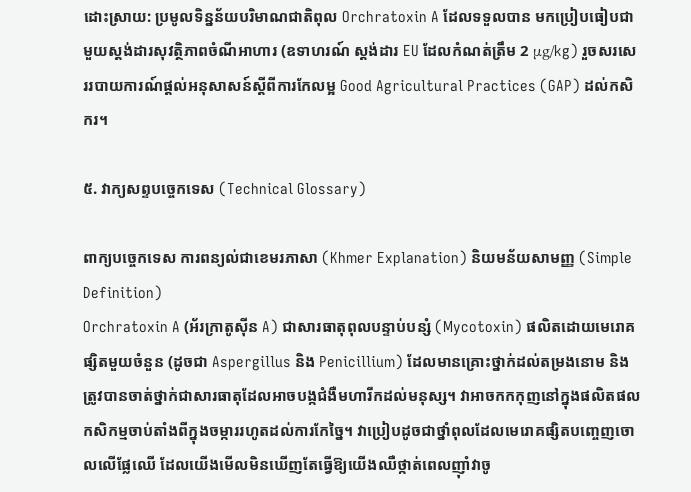ដោះស្រាយ: ប្រមូលទិន្នន័យបរិមាណជាតិពុល Orchratoxin A ដែលទទួលបាន មកប្រៀបធៀបជាមួយស្តង់ដារសុវត្ថិភាពចំណីអាហារ (ឧទាហរណ៍ ស្តង់ដារ EU ដែលកំណត់ត្រឹម 2 μg/kg) រួចសរសេររបាយការណ៍ផ្តល់អនុសាសន៍ស្តីពីការកែលម្អ Good Agricultural Practices (GAP) ដល់កសិករ។

៥. វាក្យសព្ទបច្ចេកទេស (Technical Glossary)

ពាក្យបច្ចេកទេស ការពន្យល់ជាខេមរភាសា (Khmer Explanation) និយមន័យសាមញ្ញ (Simple Definition)
Orchratoxin A (អ័រក្រាតូស៊ីន A) ជាសារធាតុពុលបន្ទាប់បន្សំ (Mycotoxin) ផលិតដោយមេរោគផ្សិតមួយចំនួន (ដូចជា Aspergillus និង Penicillium) ដែលមានគ្រោះថ្នាក់ដល់តម្រងនោម និងត្រូវបានចាត់ថ្នាក់ជាសារធាតុដែលអាចបង្កជំងឺមហារីកដល់មនុស្ស។ វាអាចកកកុញនៅក្នុងផលិតផលកសិកម្មចាប់តាំងពីក្នុងចម្ការរហូតដល់ការកែច្នៃ។ វាប្រៀបដូចជាថ្នាំពុលដែលមេរោគផ្សិតបញ្ចេញចោលលើផ្លែឈើ ដែលយើងមើលមិនឃើញតែធ្វើឱ្យយើងឈឺថ្កាត់ពេលញ៉ាំវាចូ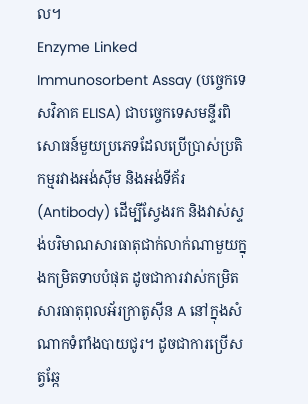ល។
Enzyme Linked Immunosorbent Assay (បច្ចេកទេសវិភាគ ELISA) ជាបច្ចេកទេសមន្ទីរពិសោធន៍មួយប្រភេទដែលប្រើប្រាស់ប្រតិកម្មរវាងអង់ស៊ីម និងអង់ទីគ័រ (Antibody) ដើម្បីស្វែងរក និងវាស់ស្ទង់បរិមាណសារធាតុជាក់លាក់ណាមួយក្នុងកម្រិតទាបបំផុត ដូចជាការវាស់កម្រិតសារធាតុពុលអ័រក្រាតូស៊ីន A នៅក្នុងសំណាកទំពាំងបាយជូរ។ ដូចជាការប្រើសត្វឆ្កែ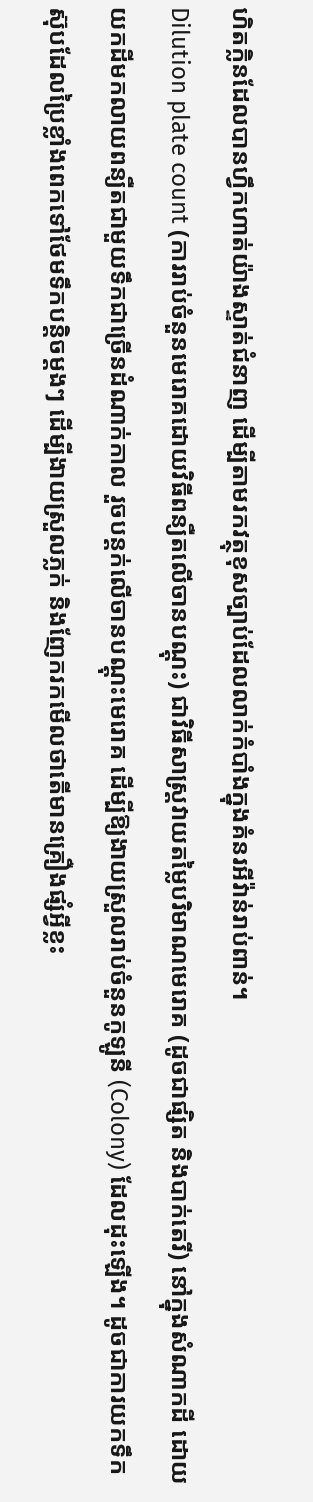ហិតក្លិនដែលបានហ្វឹកហាត់យ៉ាងស្ទាត់ជំនាញ ដើម្បីតាមរកវត្ថុខុសច្បាប់ដែលលាក់កំបាំងក្នុងគំនរអីវ៉ាន់រាប់ពាន់។
Dilution plate count (ការរាប់ចំនួនមេរោគដោយវិធីពន្យឺតលើចានបណ្ដុះ) ជាវិធីសាស្ត្រវាយតម្លៃបរិមាណមេរោគ (ដូចជាផ្សិត និងបាក់តេរី) នៅក្នុងសំណាកដី ដោយយកដីមកលាយពន្យឺតជាមួយទឹកជាច្រើនដំណាក់កាល រួចបន្តក់លើចានបណ្ដុះមេរោគ ដើម្បីឱ្យងាយស្រួលរាប់ចំនួនកូឡូនី (Colony) ដែលដុះឡើង។ ដូចជាការយកទឹកស៊ុបដែលប្រៃខ្លាំងពេកទៅថែមទឹកបន្តិចម្ដងៗ ដើម្បីងាយស្រួលភ្លក់ និងញែករកមើលថាតើមានគ្រឿងផ្សំអ្វីខ្លះ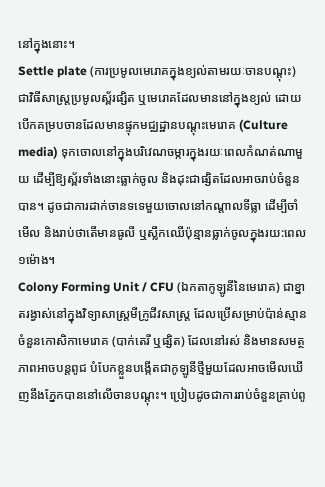នៅក្នុងនោះ។
Settle plate (ការប្រមូលមេរោគក្នុងខ្យល់តាមរយៈចានបណ្ដុះ) ជាវិធីសាស្ត្រប្រមូលស្ព័រផ្សិត ឬមេរោគដែលមាននៅក្នុងខ្យល់ ដោយបើកគម្របចានដែលមានផ្ទុកមជ្ឈដ្ឋានបណ្ដុះមេរោគ (Culture media) ទុកចោលនៅក្នុងបរិវេណចម្ការក្នុងរយៈពេលកំណត់ណាមួយ ដើម្បីឱ្យស្ព័រទាំងនោះធ្លាក់ចូល និងដុះជាផ្សិតដែលអាចរាប់ចំនួនបាន។ ដូចជាការដាក់ចានទទេមួយចោលនៅកណ្តាលទីធ្លា ដើម្បីចាំមើល និងរាប់ថាតើមានធូលី ឬស្លឹកឈើប៉ុន្មានធ្លាក់ចូលក្នុងរយ:ពេល១ម៉ោង។
Colony Forming Unit / CFU (ឯកតាកូឡូនីនៃមេរោគ) ជាខ្នាតរង្វាស់នៅក្នុងវិទ្យាសាស្ត្រមីក្រូជីវសាស្ត្រ ដែលប្រើសម្រាប់ប៉ាន់ស្មានចំនួនកោសិកាមេរោគ (បាក់តេរី ឬផ្សិត) ដែលនៅរស់ និងមានសមត្ថភាពអាចបន្តពូជ បំបែកខ្លួនបង្កើតជាកូឡូនីថ្មីមួយដែលអាចមើលឃើញនឹងភ្នែកបាននៅលើចានបណ្ដុះ។ ប្រៀបដូចជាការរាប់ចំនួនគ្រាប់ពូ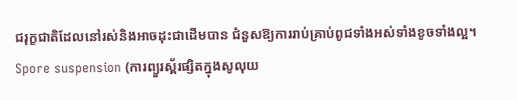ជរុក្ខជាតិដែលនៅរស់និងអាចដុះជាដើមបាន ជំនួសឱ្យការរាប់គ្រាប់ពូជទាំងអស់ទាំងខូចទាំងល្អ។
Spore suspension (ការព្យួរស្ព័រផ្សិតក្នុងសូលុយ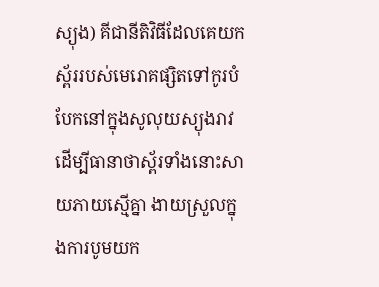ស្យុង) គីជានីតិវិធីដែលគេយកស្ព័ររបស់មេរោគផ្សិតទៅកូរបំបែកនៅក្នុងសូលុយស្យុងរាវ ដើម្បីធានាថាស្ព័រទាំងនោះសាយភាយស្មើគ្នា ងាយស្រួលក្នុងការបូមយក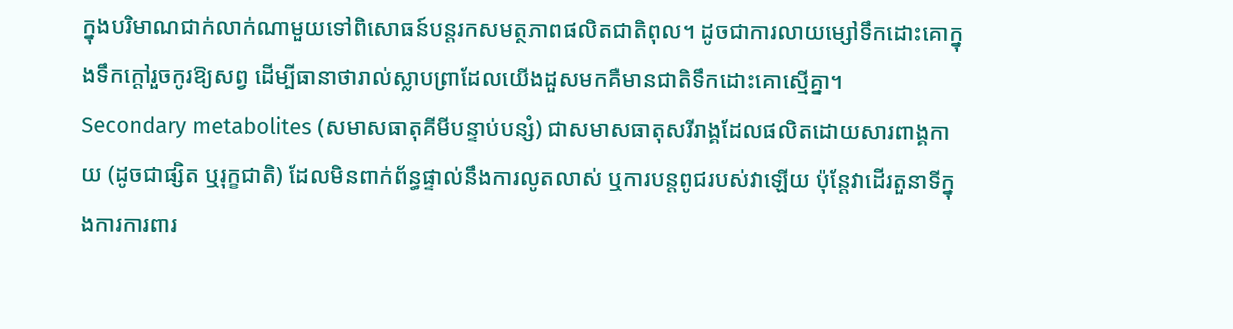ក្នុងបរិមាណជាក់លាក់ណាមួយទៅពិសោធន៍បន្តរកសមត្ថភាពផលិតជាតិពុល។ ដូចជាការលាយម្សៅទឹកដោះគោក្នុងទឹកក្ដៅរួចកូរឱ្យសព្វ ដើម្បីធានាថារាល់ស្លាបព្រាដែលយើងដួសមកគឺមានជាតិទឹកដោះគោស្មើគ្នា។
Secondary metabolites (សមាសធាតុគីមីបន្ទាប់បន្សំ) ជាសមាសធាតុសរីរាង្គដែលផលិតដោយសារពាង្គកាយ (ដូចជាផ្សិត ឬរុក្ខជាតិ) ដែលមិនពាក់ព័ន្ធផ្ទាល់នឹងការលូតលាស់ ឬការបន្តពូជរបស់វាឡើយ ប៉ុន្តែវាដើរតួនាទីក្នុងការការពារ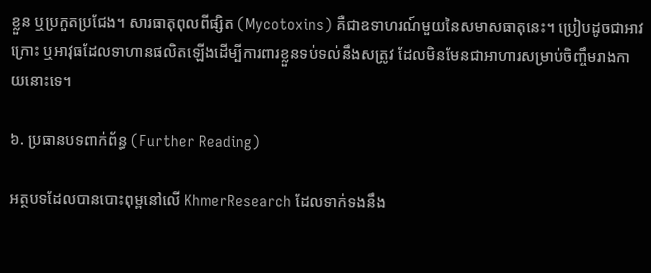ខ្លួន ឬប្រកួតប្រជែង។ សារធាតុពុលពីផ្សិត (Mycotoxins) គឺជាឧទាហរណ៍មួយនៃសមាសធាតុនេះ។ ប្រៀបដូចជាអាវក្រោះ ឬអាវុធដែលទាហានផលិតឡើងដើម្បីការពារខ្លួនទប់ទល់នឹងសត្រូវ ដែលមិនមែនជាអាហារសម្រាប់ចិញ្ចឹមរាងកាយនោះទេ។

៦. ប្រធានបទពាក់ព័ន្ធ (Further Reading)

អត្ថបទដែលបានបោះពុម្ពនៅលើ KhmerResearch ដែលទាក់ទងនឹង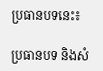ប្រធានបទនេះ៖

ប្រធានបទ និងសំ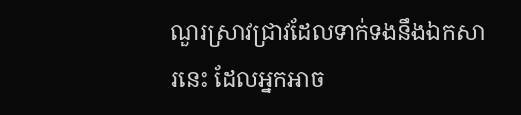ណួរស្រាវជ្រាវដែលទាក់ទងនឹងឯកសារនេះ ដែលអ្នកអាច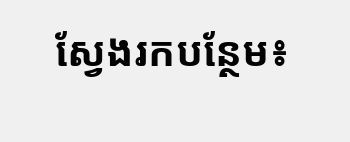ស្វែងរកបន្ថែម៖